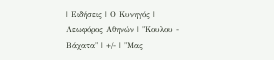| Ειδήσεις | Ο Κυνηγός | Λεωφόρος Αθηνών | "Κουλου - Βάχατα" | +/- | "Μας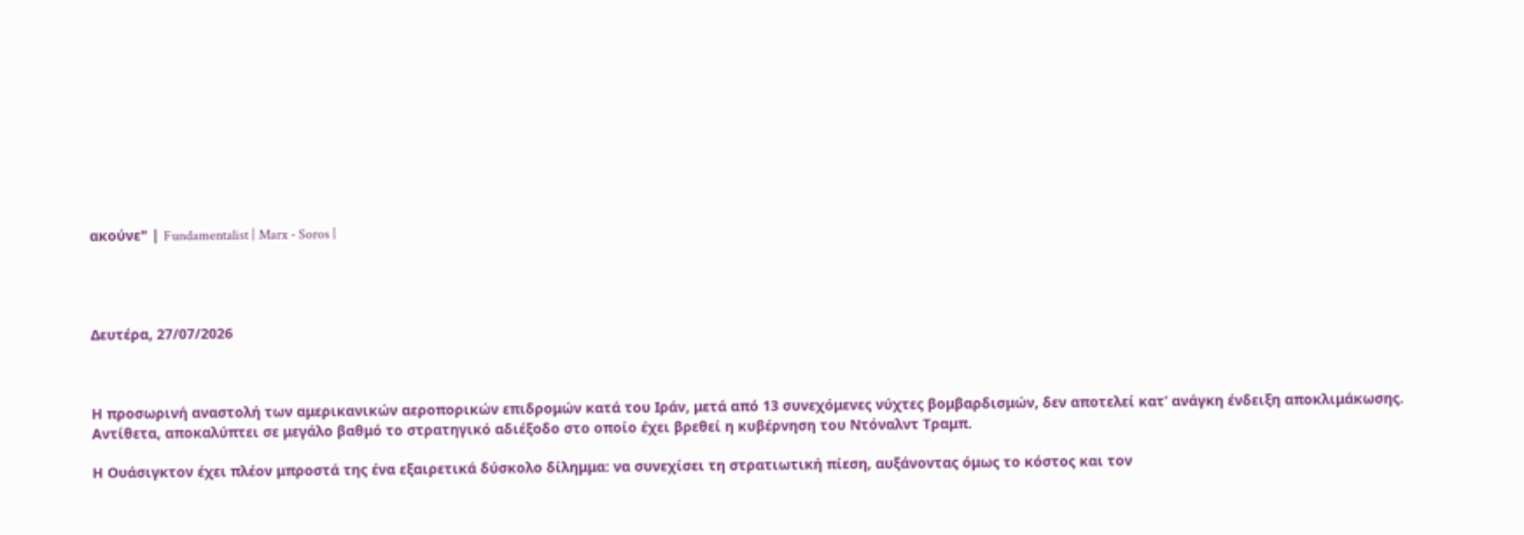ακούνε" | Fundamentalist | Marx - Soros |




Δευτέρα, 27/07/2026



Η προσωρινή αναστολή των αμερικανικών αεροπορικών επιδρομών κατά του Ιράν, μετά από 13 συνεχόμενες νύχτες βομβαρδισμών, δεν αποτελεί κατ’ ανάγκη ένδειξη αποκλιμάκωσης. Αντίθετα, αποκαλύπτει σε μεγάλο βαθμό το στρατηγικό αδιέξοδο στο οποίο έχει βρεθεί η κυβέρνηση του Ντόναλντ Τραμπ.

Η Ουάσιγκτον έχει πλέον μπροστά της ένα εξαιρετικά δύσκολο δίλημμα: να συνεχίσει τη στρατιωτική πίεση, αυξάνοντας όμως το κόστος και τον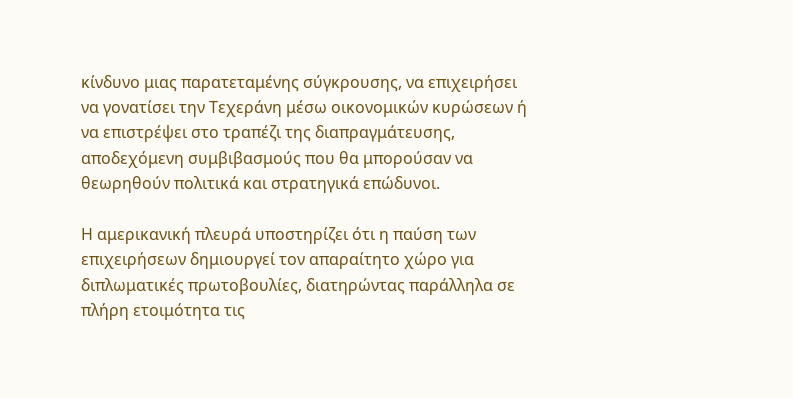κίνδυνο μιας παρατεταμένης σύγκρουσης, να επιχειρήσει να γονατίσει την Τεχεράνη μέσω οικονομικών κυρώσεων ή να επιστρέψει στο τραπέζι της διαπραγμάτευσης, αποδεχόμενη συμβιβασμούς που θα μπορούσαν να θεωρηθούν πολιτικά και στρατηγικά επώδυνοι.

Η αμερικανική πλευρά υποστηρίζει ότι η παύση των επιχειρήσεων δημιουργεί τον απαραίτητο χώρο για διπλωματικές πρωτοβουλίες, διατηρώντας παράλληλα σε πλήρη ετοιμότητα τις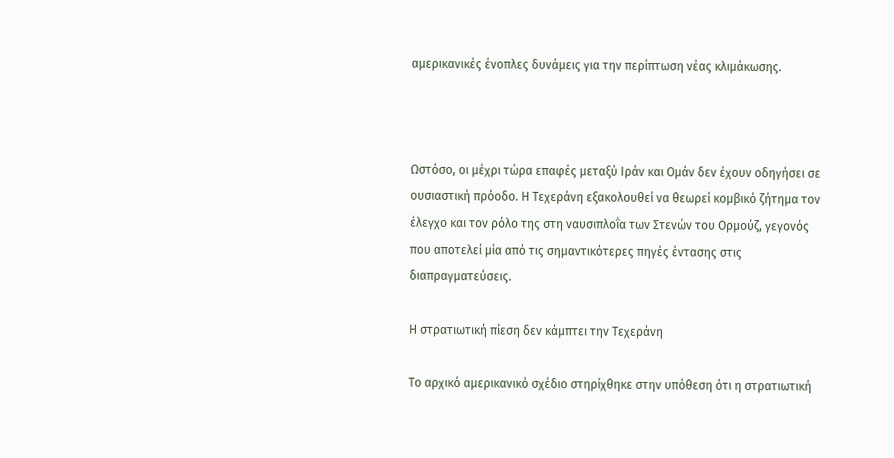αμερικανικές ένοπλες δυνάμεις για την περίπτωση νέας κλιμάκωσης.



Ωστόσο, οι μέχρι τώρα επαφές μεταξύ Ιράν και Ομάν δεν έχουν οδηγήσει σε ουσιαστική πρόοδο. Η Τεχεράνη εξακολουθεί να θεωρεί κομβικό ζήτημα τον έλεγχο και τον ρόλο της στη ναυσιπλοΐα των Στενών του Ορμούζ, γεγονός που αποτελεί μία από τις σημαντικότερες πηγές έντασης στις διαπραγματεύσεις.

Η στρατιωτική πίεση δεν κάμπτει την Τεχεράνη

Το αρχικό αμερικανικό σχέδιο στηρίχθηκε στην υπόθεση ότι η στρατιωτική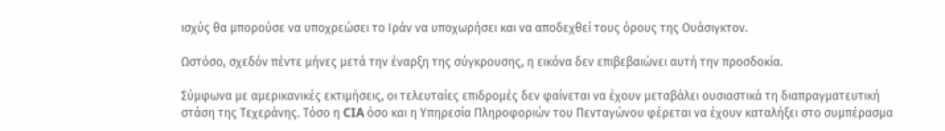ισχύς θα μπορούσε να υποχρεώσει το Ιράν να υποχωρήσει και να αποδεχθεί τους όρους της Ουάσιγκτον.

Ωστόσο, σχεδόν πέντε μήνες μετά την έναρξη της σύγκρουσης, η εικόνα δεν επιβεβαιώνει αυτή την προσδοκία.

Σύμφωνα με αμερικανικές εκτιμήσεις, οι τελευταίες επιδρομές δεν φαίνεται να έχουν μεταβάλει ουσιαστικά τη διαπραγματευτική στάση της Τεχεράνης. Τόσο η CIA όσο και η Υπηρεσία Πληροφοριών του Πενταγώνου φέρεται να έχουν καταλήξει στο συμπέρασμα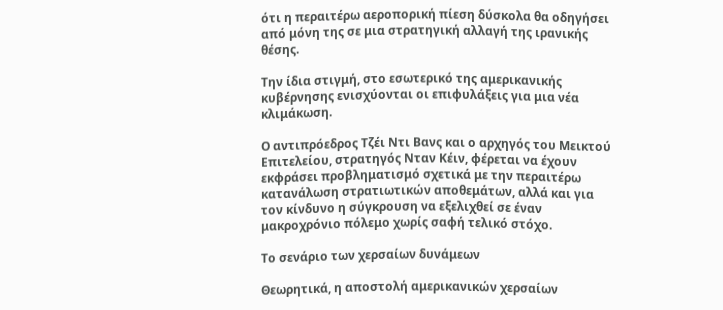ότι η περαιτέρω αεροπορική πίεση δύσκολα θα οδηγήσει από μόνη της σε μια στρατηγική αλλαγή της ιρανικής θέσης.

Την ίδια στιγμή, στο εσωτερικό της αμερικανικής κυβέρνησης ενισχύονται οι επιφυλάξεις για μια νέα κλιμάκωση.

Ο αντιπρόεδρος Τζέι Ντι Βανς και ο αρχηγός του Μεικτού Επιτελείου, στρατηγός Νταν Κέιν, φέρεται να έχουν εκφράσει προβληματισμό σχετικά με την περαιτέρω κατανάλωση στρατιωτικών αποθεμάτων, αλλά και για τον κίνδυνο η σύγκρουση να εξελιχθεί σε έναν μακροχρόνιο πόλεμο χωρίς σαφή τελικό στόχο.

Το σενάριο των χερσαίων δυνάμεων

Θεωρητικά, η αποστολή αμερικανικών χερσαίων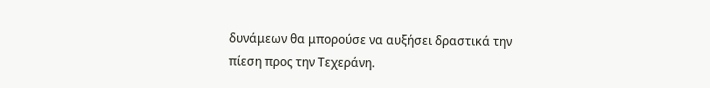δυνάμεων θα μπορούσε να αυξήσει δραστικά την πίεση προς την Τεχεράνη.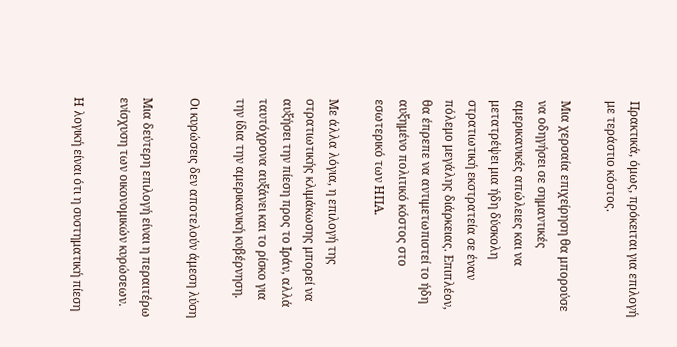Πρακτικά, όμως, πρόκειται για επιλογή με τεράστιο κόστος.

Μια χερσαία επιχείρηση θα μπορούσε να οδηγήσει σε σημαντικές αμερικανικές απώλειες και να μετατρέψει μια ήδη δύσκολη στρατιωτική εκστρατεία σε έναν πόλεμο μεγάλης διάρκειας. Επιπλέον, θα έπρεπε να αντιμετωπιστεί το ήδη αυξημένο πολιτικό κόστος στο εσωτερικό των ΗΠΑ.

Με άλλα λόγια, η επιλογή της στρατιωτικής κλιμάκωσης μπορεί να αυξήσει την πίεση προς το Ιράν, αλλά ταυτόχρονα αυξάνει και το ρίσκο για την ίδια την αμερικανική κυβέρνηση.

Οι κυρώσεις δεν αποτελούν άμεση λύση

Μια δεύτερη επιλογή είναι η περαιτέρω ενίσχυση των οικονομικών κυρώσεων.

Η λογική είναι ότι η συστηματική πίεση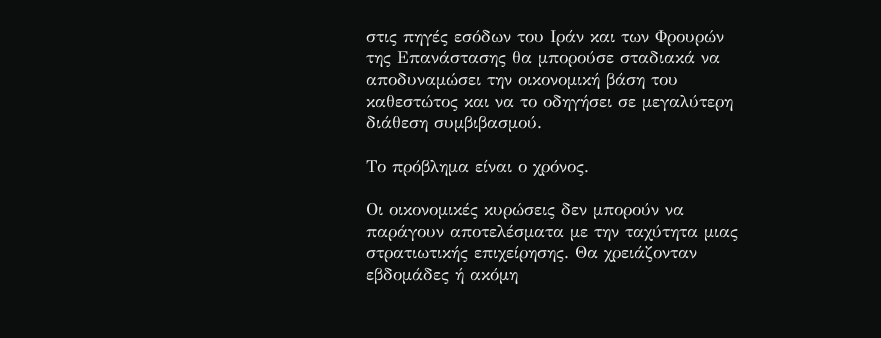στις πηγές εσόδων του Ιράν και των Φρουρών της Επανάστασης θα μπορούσε σταδιακά να αποδυναμώσει την οικονομική βάση του καθεστώτος και να το οδηγήσει σε μεγαλύτερη διάθεση συμβιβασμού.

Το πρόβλημα είναι ο χρόνος.

Οι οικονομικές κυρώσεις δεν μπορούν να παράγουν αποτελέσματα με την ταχύτητα μιας στρατιωτικής επιχείρησης. Θα χρειάζονταν εβδομάδες ή ακόμη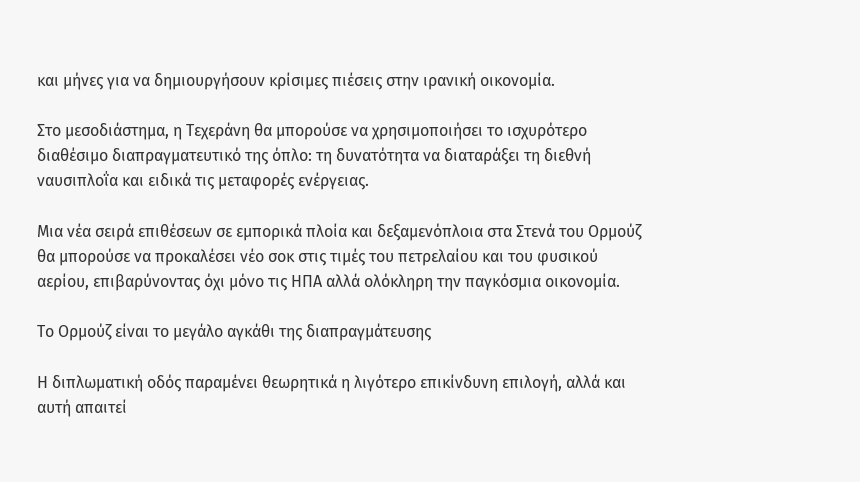και μήνες για να δημιουργήσουν κρίσιμες πιέσεις στην ιρανική οικονομία.

Στο μεσοδιάστημα, η Τεχεράνη θα μπορούσε να χρησιμοποιήσει το ισχυρότερο διαθέσιμο διαπραγματευτικό της όπλο: τη δυνατότητα να διαταράξει τη διεθνή ναυσιπλοΐα και ειδικά τις μεταφορές ενέργειας.

Μια νέα σειρά επιθέσεων σε εμπορικά πλοία και δεξαμενόπλοια στα Στενά του Ορμούζ θα μπορούσε να προκαλέσει νέο σοκ στις τιμές του πετρελαίου και του φυσικού αερίου, επιβαρύνοντας όχι μόνο τις ΗΠΑ αλλά ολόκληρη την παγκόσμια οικονομία.

Το Ορμούζ είναι το μεγάλο αγκάθι της διαπραγμάτευσης

Η διπλωματική οδός παραμένει θεωρητικά η λιγότερο επικίνδυνη επιλογή, αλλά και αυτή απαιτεί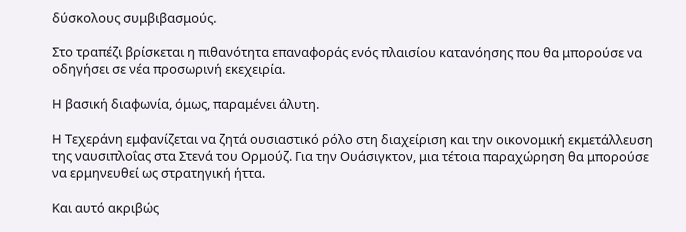δύσκολους συμβιβασμούς.

Στο τραπέζι βρίσκεται η πιθανότητα επαναφοράς ενός πλαισίου κατανόησης που θα μπορούσε να οδηγήσει σε νέα προσωρινή εκεχειρία.

Η βασική διαφωνία, όμως, παραμένει άλυτη.

Η Τεχεράνη εμφανίζεται να ζητά ουσιαστικό ρόλο στη διαχείριση και την οικονομική εκμετάλλευση της ναυσιπλοΐας στα Στενά του Ορμούζ. Για την Ουάσιγκτον, μια τέτοια παραχώρηση θα μπορούσε να ερμηνευθεί ως στρατηγική ήττα.

Και αυτό ακριβώς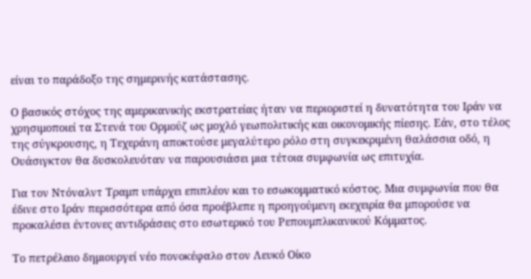είναι το παράδοξο της σημερινής κατάστασης.

Ο βασικός στόχος της αμερικανικής εκστρατείας ήταν να περιοριστεί η δυνατότητα του Ιράν να χρησιμοποιεί τα Στενά του Ορμούζ ως μοχλό γεωπολιτικής και οικονομικής πίεσης. Εάν, στο τέλος της σύγκρουσης, η Τεχεράνη αποκτούσε μεγαλύτερο ρόλο στη συγκεκριμένη θαλάσσια οδό, η Ουάσιγκτον θα δυσκολευόταν να παρουσιάσει μια τέτοια συμφωνία ως επιτυχία.

Για τον Ντόναλντ Τραμπ υπάρχει επιπλέον και το εσωκομματικό κόστος. Μια συμφωνία που θα έδινε στο Ιράν περισσότερα από όσα προέβλεπε η προηγούμενη εκεχειρία θα μπορούσε να προκαλέσει έντονες αντιδράσεις στο εσωτερικό του Ρεπουμπλικανικού Κόμματος.

Το πετρέλαιο δημιουργεί νέο πονοκέφαλο στον Λευκό Οίκο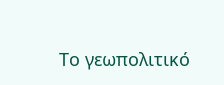Το γεωπολιτικό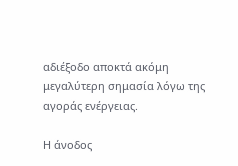αδιέξοδο αποκτά ακόμη μεγαλύτερη σημασία λόγω της αγοράς ενέργειας.

Η άνοδος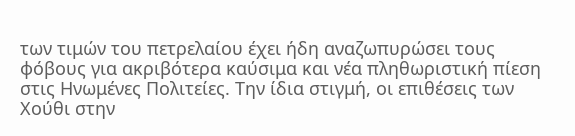των τιμών του πετρελαίου έχει ήδη αναζωπυρώσει τους φόβους για ακριβότερα καύσιμα και νέα πληθωριστική πίεση στις Ηνωμένες Πολιτείες. Την ίδια στιγμή, οι επιθέσεις των Χούθι στην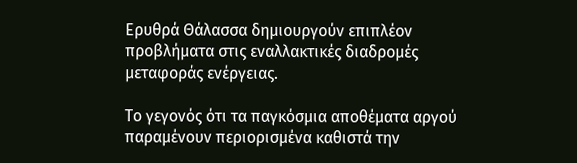Ερυθρά Θάλασσα δημιουργούν επιπλέον προβλήματα στις εναλλακτικές διαδρομές μεταφοράς ενέργειας.

Το γεγονός ότι τα παγκόσμια αποθέματα αργού παραμένουν περιορισμένα καθιστά την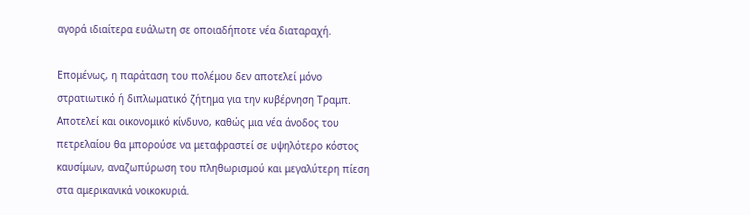αγορά ιδιαίτερα ευάλωτη σε οποιαδήποτε νέα διαταραχή.

Επομένως, η παράταση του πολέμου δεν αποτελεί μόνο στρατιωτικό ή διπλωματικό ζήτημα για την κυβέρνηση Τραμπ. Αποτελεί και οικονομικό κίνδυνο, καθώς μια νέα άνοδος του πετρελαίου θα μπορούσε να μεταφραστεί σε υψηλότερο κόστος καυσίμων, αναζωπύρωση του πληθωρισμού και μεγαλύτερη πίεση στα αμερικανικά νοικοκυριά.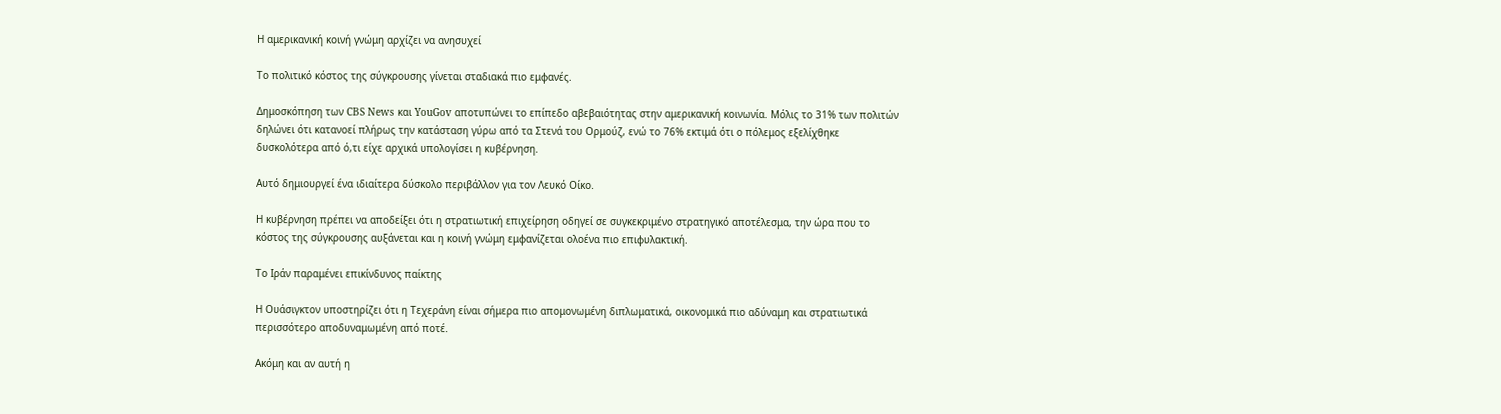Η αμερικανική κοινή γνώμη αρχίζει να ανησυχεί

Το πολιτικό κόστος της σύγκρουσης γίνεται σταδιακά πιο εμφανές.

Δημοσκόπηση των CBS News και YouGov αποτυπώνει το επίπεδο αβεβαιότητας στην αμερικανική κοινωνία. Μόλις το 31% των πολιτών δηλώνει ότι κατανοεί πλήρως την κατάσταση γύρω από τα Στενά του Ορμούζ, ενώ το 76% εκτιμά ότι ο πόλεμος εξελίχθηκε δυσκολότερα από ό,τι είχε αρχικά υπολογίσει η κυβέρνηση.

Αυτό δημιουργεί ένα ιδιαίτερα δύσκολο περιβάλλον για τον Λευκό Οίκο.

Η κυβέρνηση πρέπει να αποδείξει ότι η στρατιωτική επιχείρηση οδηγεί σε συγκεκριμένο στρατηγικό αποτέλεσμα, την ώρα που το κόστος της σύγκρουσης αυξάνεται και η κοινή γνώμη εμφανίζεται ολοένα πιο επιφυλακτική.

Το Ιράν παραμένει επικίνδυνος παίκτης

Η Ουάσιγκτον υποστηρίζει ότι η Τεχεράνη είναι σήμερα πιο απομονωμένη διπλωματικά, οικονομικά πιο αδύναμη και στρατιωτικά περισσότερο αποδυναμωμένη από ποτέ.

Ακόμη και αν αυτή η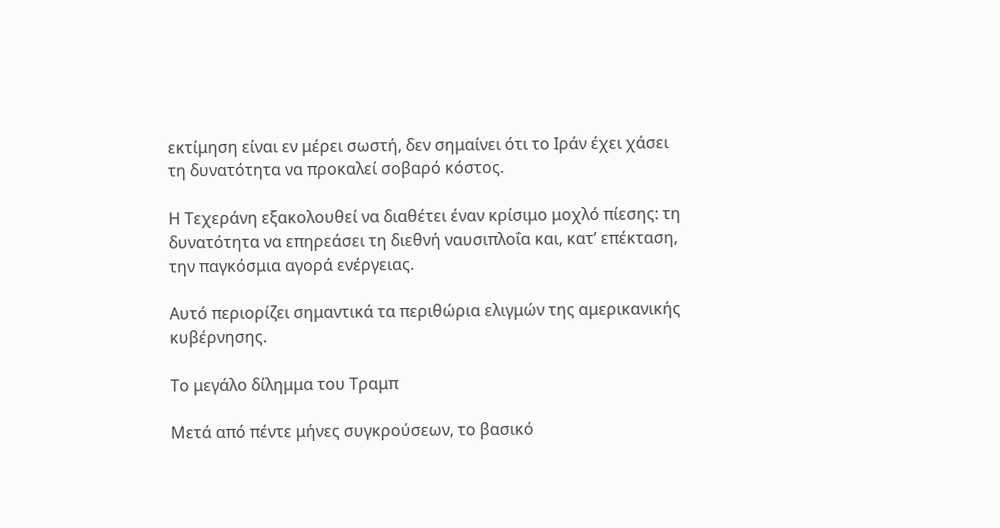εκτίμηση είναι εν μέρει σωστή, δεν σημαίνει ότι το Ιράν έχει χάσει τη δυνατότητα να προκαλεί σοβαρό κόστος.

Η Τεχεράνη εξακολουθεί να διαθέτει έναν κρίσιμο μοχλό πίεσης: τη δυνατότητα να επηρεάσει τη διεθνή ναυσιπλοΐα και, κατ’ επέκταση, την παγκόσμια αγορά ενέργειας.

Αυτό περιορίζει σημαντικά τα περιθώρια ελιγμών της αμερικανικής κυβέρνησης.

Το μεγάλο δίλημμα του Τραμπ

Μετά από πέντε μήνες συγκρούσεων, το βασικό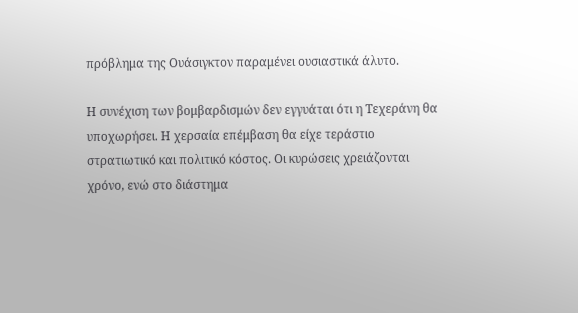πρόβλημα της Ουάσιγκτον παραμένει ουσιαστικά άλυτο.

Η συνέχιση των βομβαρδισμών δεν εγγυάται ότι η Τεχεράνη θα υποχωρήσει. Η χερσαία επέμβαση θα είχε τεράστιο στρατιωτικό και πολιτικό κόστος. Οι κυρώσεις χρειάζονται χρόνο, ενώ στο διάστημα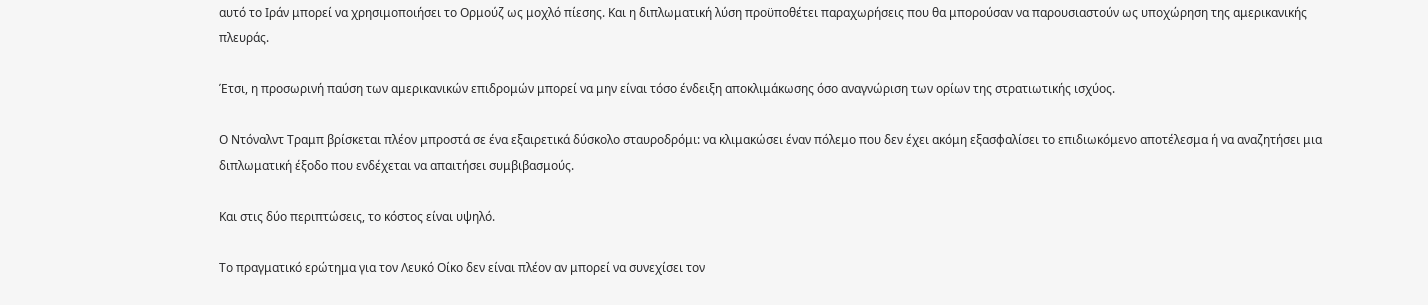αυτό το Ιράν μπορεί να χρησιμοποιήσει το Ορμούζ ως μοχλό πίεσης. Και η διπλωματική λύση προϋποθέτει παραχωρήσεις που θα μπορούσαν να παρουσιαστούν ως υποχώρηση της αμερικανικής πλευράς.

Έτσι, η προσωρινή παύση των αμερικανικών επιδρομών μπορεί να μην είναι τόσο ένδειξη αποκλιμάκωσης όσο αναγνώριση των ορίων της στρατιωτικής ισχύος.

Ο Ντόναλντ Τραμπ βρίσκεται πλέον μπροστά σε ένα εξαιρετικά δύσκολο σταυροδρόμι: να κλιμακώσει έναν πόλεμο που δεν έχει ακόμη εξασφαλίσει το επιδιωκόμενο αποτέλεσμα ή να αναζητήσει μια διπλωματική έξοδο που ενδέχεται να απαιτήσει συμβιβασμούς.

Και στις δύο περιπτώσεις, το κόστος είναι υψηλό.

Το πραγματικό ερώτημα για τον Λευκό Οίκο δεν είναι πλέον αν μπορεί να συνεχίσει τον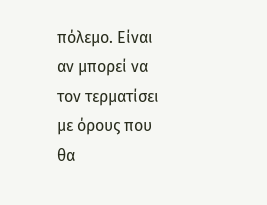πόλεμο. Είναι αν μπορεί να τον τερματίσει με όρους που θα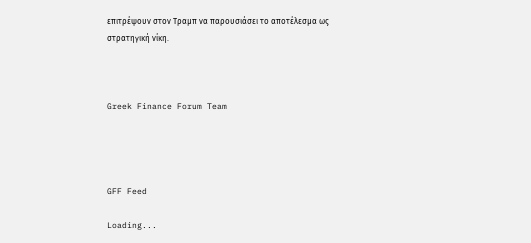επιτρέψουν στον Τραμπ να παρουσιάσει το αποτέλεσμα ως στρατηγική νίκη.



Greek Finance Forum Team




GFF Feed

Loading...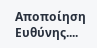Αποποίηση Ευθύνης....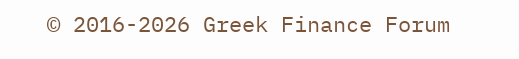© 2016-2026 Greek Finance Forum